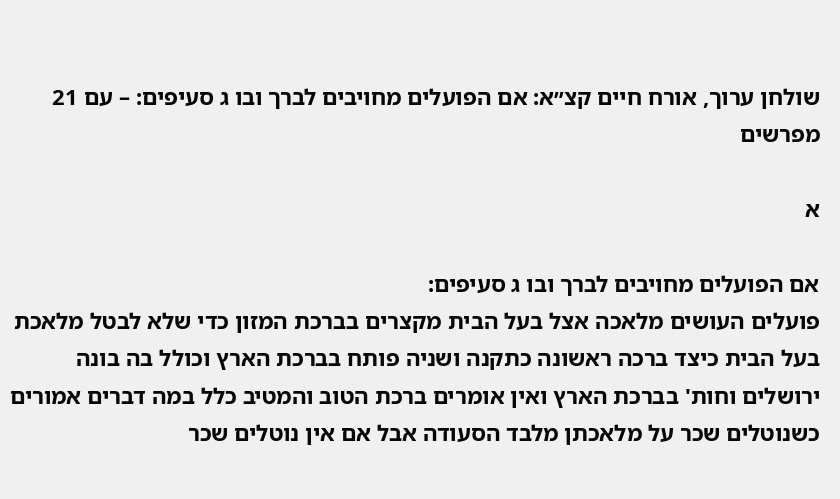שולחן ערוך, אורח חיים קצ״א: אם הפועלים מחויבים לברך ובו ג סעיפים: – עם 21 מפרשים

א

אם הפועלים מחויבים לברך ובו ג סעיפים:
פועלים העושים מלאכה אצל בעל הבית מקצרים בברכת המזון כדי שלא לבטל מלאכת בעל הבית כיצד ברכה ראשונה כתקנה ושניה פותח בברכת הארץ וכולל בה בונה ירושלים וחות' בברכת הארץ ואין אומרים ברכת הטוב והמטיב כלל במה דברים אמורים כשנוטלים שכר על מלאכתן מלבד הסעודה אבל אם אין נוטלים שכר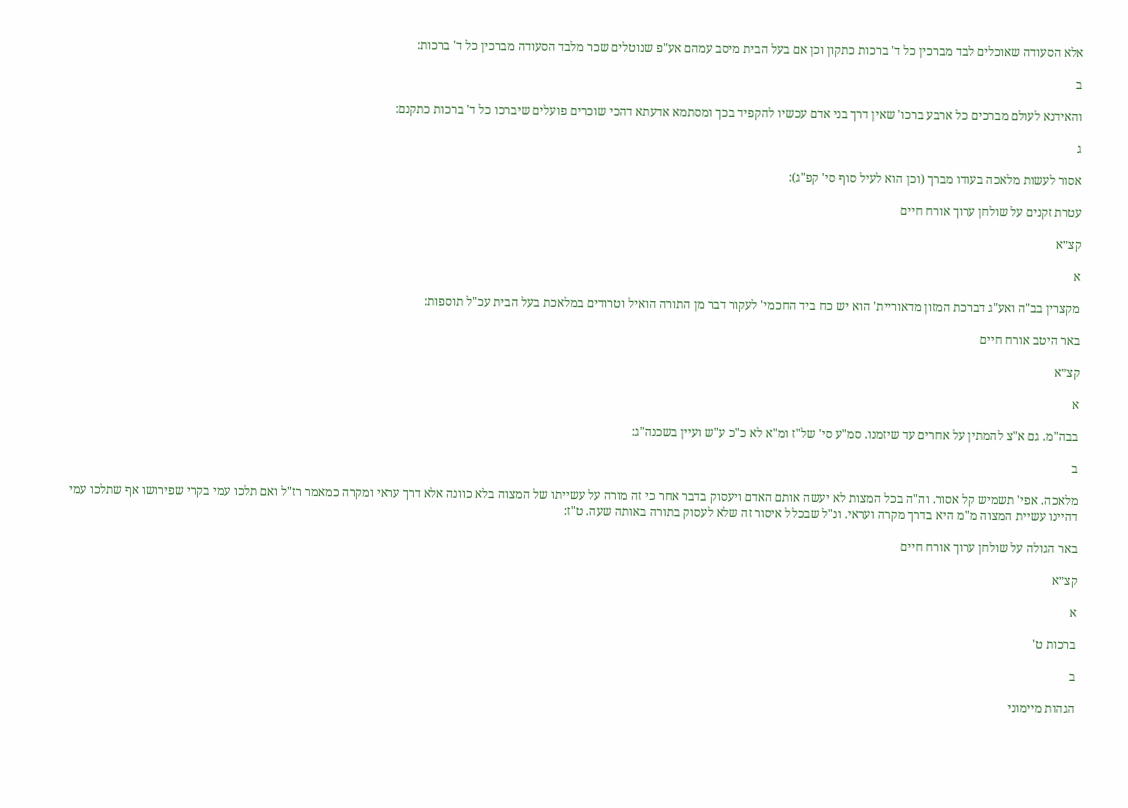אלא הסעודה שאוכלים לבד מברכין כל ד' ברכות כתקון וכן אם בעל הבית מיסב עמהם אע"פ שנוטלים שכר מלבד הסעודה מברכין כל ד' ברכות:

ב

והאידנא לעולם מברכים כל ארבע ברכו' שאין דרך בני אדם עכשיו להקפיד בכך ומסתמא אדעתא דהכי שוכרים פועלים שיברכו כל ד' ברכות כתקנם:

ג

אסור לעשות מלאכה בעודו מברך (וכן הוא לעיל סוף סי' קפ"ג):

עטרת זקנים על שולחן ערוך אורח חיים

קצ״א

א

מקצרין בב"ה ואע"ג דברכת המזון מדאוריית' הוא יש כח ביד החכמי' לעקור דבר מן התורה הואיל וטרודים במלאכת בעל הבית עכ"ל תוספות:

באר היטב אורח חיים

קצ״א

א

בבה"מ. גם א"צ להמתין על אחרים עד שיזמנו. סמ"ע סי' של"ז ומ"א לא כ"כ ע"ש ועיין בשכנה"ג:

ב

מלאכה. אפי' תשמיש קל אסור. וה"ה בכל המצות לא יעשה אותם האדם ויעסוק בדבר אחר כי זה מורה על עשייתו של המצוה בלא כוונה אלא דרך עראי ומקרה כמאמר רז"ל ואם תלכו עמי בקרי שפירושו אף שתלכו עמי דהיינו עשיית המצוה מ"מ היא בדרך מקרה ועראי. ונ"ל שבכלל איסור זה שלא לעסוק בתורה באותה שעה. ט"ז:

באר הגולה על שולחן ערוך אורח חיים

קצ״א

א

ברכות ט'

ב

הגהות מיימוני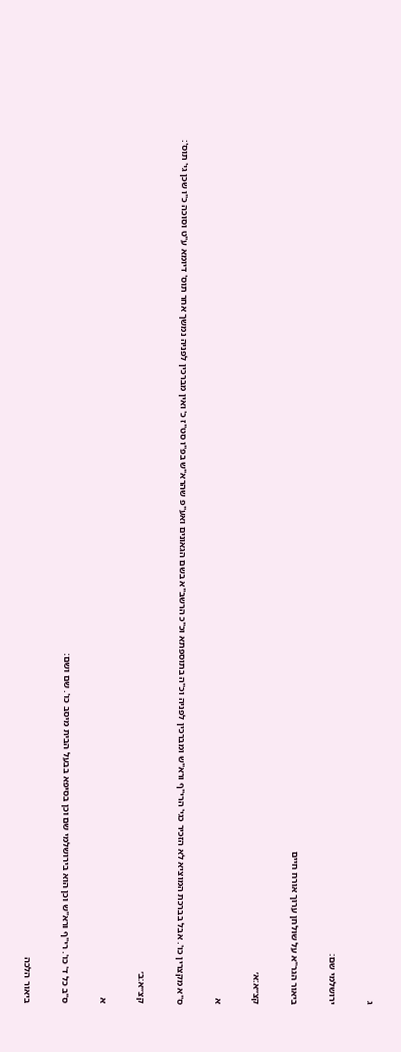ג

ירושלמי שם:

ביאור הגר"א על שולחן ערוך אורח חיים

קצ״א:א׳

א

ס"א מקצרין כו'. אבל בברכת המוציא לא הזכיר כגי' הרי"ף ורא"ש ומברכין לפניה וכ"ה בתוספתא וכ"כ הרשב"א בשם הגאונים ואע"פ שהרא"ש בפ"ו סט"ז כ' ואין מברכין לפניה נמשך אחר תוס' דיומא ע"ט וסוכה כ"ו שכן גי' תוס':

קצ״א:ב׳

א

ס"ב כל ד' כו'. רי"ף ורא"ש וכן הוא בירושלמי שם וכן בסיפא בבעל הבית מיסב כו'. שם ושם:

ביאור הלכה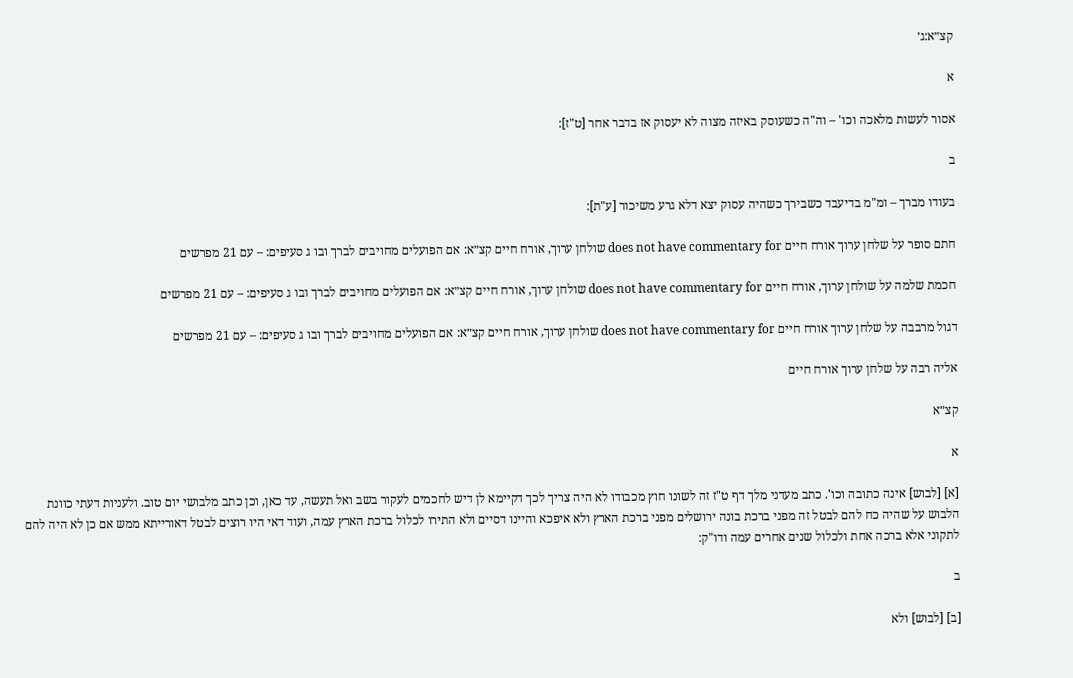קצ״א:ג׳

א

אסור לעשות מלאכה וכו' – וה"ה כשעוסק באיזה מצוה לא יעסוק אז בדבר אחר [ט"ז]:

ב

בעודו מברך – ומ"מ בדיעבד כשבירך כשהיה עסוק יצא דלא גרע משיכור [ע"ת]:

חתם סופר על שלחן ערוך אורח חיים does not have commentary for שולחן ערוך, אורח חיים קצ״א: אם הפועלים מחויבים לברך ובו ג סעיפים: – עם 21 מפרשים

חכמת שלמה על שולחן ערוך, אורח חיים does not have commentary for שולחן ערוך, אורח חיים קצ״א: אם הפועלים מחויבים לברך ובו ג סעיפים: – עם 21 מפרשים

דגול מרבבה על שלחן ערוך אורח חיים does not have commentary for שולחן ערוך, אורח חיים קצ״א: אם הפועלים מחויבים לברך ובו ג סעיפים: – עם 21 מפרשים

אליה רבה על שלחן ערוך אורח חיים

קצ״א

א

[א] [לבוש] אינה כתובה וכו'. כתב מעדני מלך דף ט"ז זה לשונו חוץ מכבודו לא היה צריך לכך דקיימא לן דיש לחכמים לעקור בשב ואל תעשה, עד כאן, וכן כתב מלבושי יום טוב. ולעניות דעתי כוונת הלבוש על שהיה כח להם לבטל זה מפני ברכת בונה ירושלים מפני ברכת הארץ ולא איפכא והיינו דסיים ולא התירו לכלול ברכת הארץ עמה, ועוד דאי היו רוצים לבטל דאורייתא ממש אם כן לא היה להם לתקוני אלא ברכה אחת ולכלול שנים אחרים עמה ודו"ק:

ב

[ב] [לבוש] ולא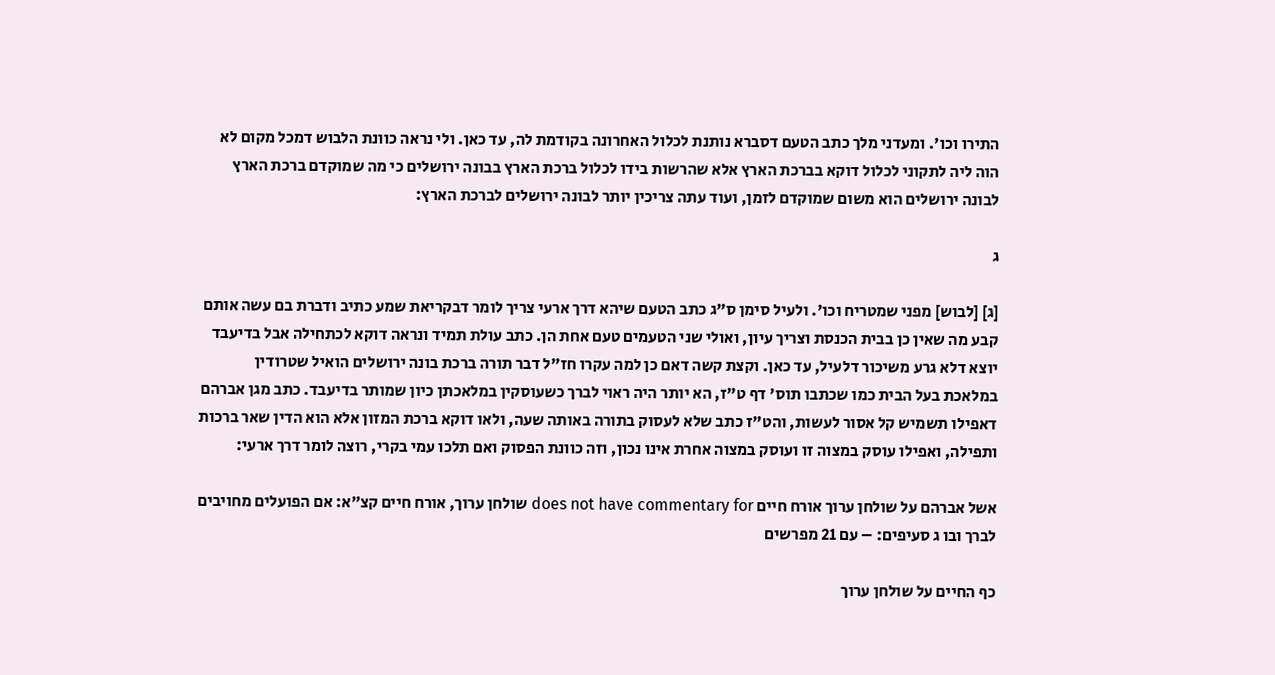התירו וכו'. ומעדני מלך כתב הטעם דסברא נותנת לכלול האחרונה בקודמת לה, עד כאן. ולי נראה כוונת הלבוש דמכל מקום לא הוה ליה לתקוני לכלול דוקא בברכת הארץ אלא שהרשות בידו לכלול ברכת הארץ בבונה ירושלים כי מה שמוקדם ברכת הארץ לבונה ירושלים הוא משום שמוקדם לזמן, ועוד עתה צריכין יותר לבונה ירושלים לברכת הארץ:

ג

[ג] [לבוש] מפני שמטריח וכו'. ולעיל סימן ס"ג כתב הטעם שיהא דרך ארעי צריך לומר דבקריאת שמע כתיב ודברת בם עשה אותם קבע מה שאין כן בבית הכנסת וצריך עיון, ואולי שני הטעמים טעם אחת הן. כתב עולת תמיד ונראה דוקא לכתחילה אבל בדיעבד יוצא דלא גרע משיכור דלעיל, עד כאן. וקצת קשה דאם כן למה עקרו חז"ל דבר תורה ברכת בונה ירושלים הואיל שטרודין במלאכת בעל הבית כמו שכתבו תוס' דף ט"ז, הא יותר היה ראוי לברך כשעוסקין במלאכתן כיון שמותר בדיעבד. כתב מגן אברהם דאפילו תשמיש קל אסור לעשות, והט"ז כתב שלא לעסוק בתורה באותה שעה, ולאו דוקא ברכת המזון אלא הוא הדין שאר ברכות ותפילה, ואפילו עוסק במצוה זו ועוסק במצוה אחרת אינו נכון, וזה כוונת הפסוק ואם תלכו עמי בקרי, רוצה לומר דרך ארעי:

אשל אברהם על שולחן ערוך אורח חיים does not have commentary for שולחן ערוך, אורח חיים קצ״א: אם הפועלים מחויבים לברך ובו ג סעיפים: – עם 21 מפרשים

כף החיים על שולחן ערוך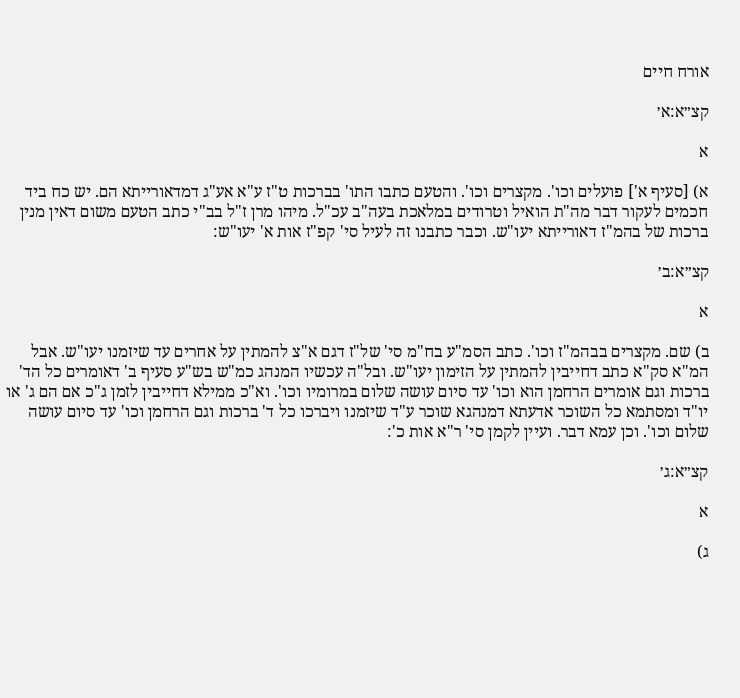אורח חיים

קצ״א:א׳

א

א) [סעיף א'] פועלים וכו'. מקצרים וכו'. והטעם כתבו התו' בברכות ט"ז ע"א אע"ג דמדאורייתא הם. יש כח ביד חכמים לעקור דבר מה"ת הואיל וטרודים במלאכת בעה"ב עכ"ל. מיהו מרן ז"ל בב"י כתב הטעם משום דאין מנין ברכות של בהמ"ז דאורייתא יעו"ש. וכבר כתבנו זה לעיל סי' קפ"ז אות א' יעו"ש:

קצ״א:ב׳

א

ב) שם. מקצרים בבהמ"ז וכו'. כתב הסמ"ע בח"מ סי' של"ז דגם א"צ להמתין על אחרים עד שיזמנו יעו"ש. אבל המ"א סק"א כתב דחייבין להמתין על הזימון יעו"ש. ובל"ה עכשיו המנהג כמ"ש בש"ע סעיף ב' דאומרים כל הד' ברכות וגם אומרים הרחמן הוא וכו' עד סיום עושה שלום במרומיו וכו'. וא"כ ממילא דחייבין לזמן ג"כ אם הם ג' או יו"ד ומסתמא כל השוכר אדעתא דמנהגא שוכר ע"ד שיזמנו ויברכו כל ד' ברכות וגם הרחמן וכו' עד סיום עושה שלום וכו'. וכן עמא דבר. ועיין לקמן סי' ר"א אות כ':

קצ״א:ג׳

א

ג)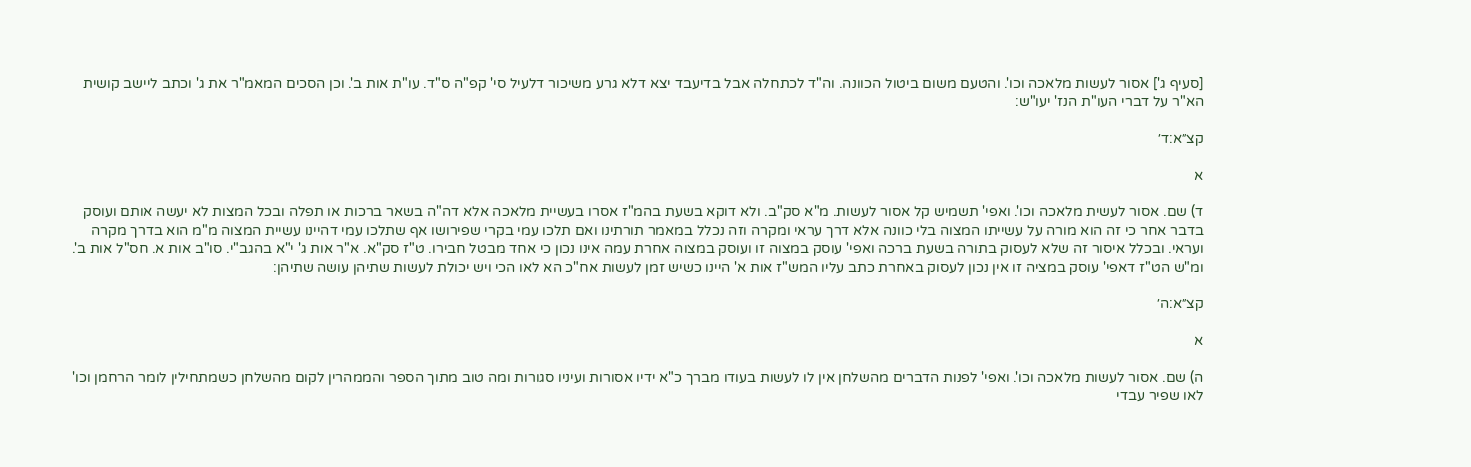[סעיף ג'] אסור לעשות מלאכה וכו'. והטעם משום ביטול הכוונה. וה"ד לכתחלה אבל בדיעבד יצא דלא גרע משיכור דלעיל סי' קפ"ה ס"ד. עו"ת אות ב'. וכן הסכים המאמ"ר את ג' וכתב ליישב קושית הא"ר על דברי העו"ת הנז' יעו"ש:

קצ״א:ד׳

א

ד) שם. אסור לעשית מלאכה וכו'. ואפי' תשמיש קל אסור לעשות. מ"א סק"ב. ולא דוקא בשעת בהמ"ז אסרו בעשיית מלאכה אלא דה"ה בשאר ברכות או תפלה ובכל המצות לא יעשה אותם ועוסק בדבר אחר כי זה הוא מורה על עשייתו המצוה בלי כוונה אלא דרך עראי ומקרה וזה נכלל במאמר תורתינו ואם תלכו עמי בקרי שפירושו אף שתלכו עמי דהיינו עשיית המצוה מ"מ הוא בדרך מקרה ועראי. ובכלל איסור זה שלא לעסוק בתורה בשעת ברכה ואפי' עוסק במצוה זו ועוסק במצוה אחרת עמה אינו נכון כי אחד מבטל חבירו. ט"ז סק"א. א"ר אות ג' י"א בהגב"י. סו"ב אות א. חס"ל אות ב'. ומ"ש הט"ז דאפי' עוסק במציה זו אין נכון לעסוק באחרת כתב עליו המש"ז אות א' היינו כשיש זמן לעשות אח"כ הא לאו הכי ויש יכולת לעשות שתיהן עושה שתיהן:

קצ״א:ה׳

א

ה) שם. אסור לעשות מלאכה וכו'. ואפי' לפנות הדברים מהשלחן אין לו לעשות בעודו מברך כ"א ידיו אסורות ועיניו סגורות ומה טוב מתוך הספר והממהרין לקום מהשלחן כשמתחילין לומר הרחמן וכו' לאו שפיר עבדי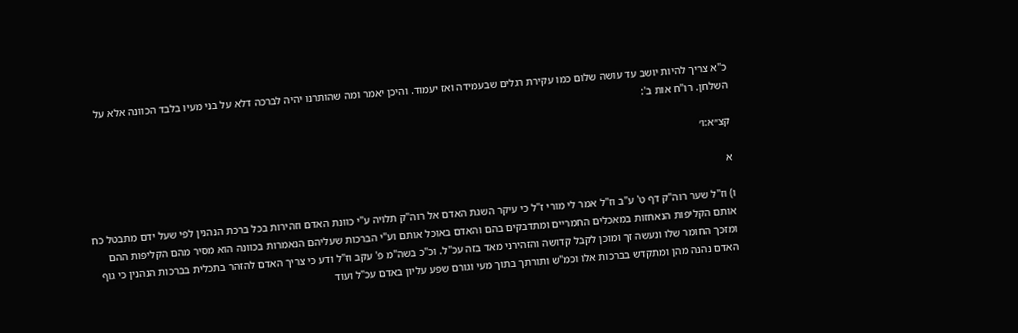כ"א צריך להיות יושב עד עושה שלום כמו עקירת רגלים שבעמידה ואז יעמוד. והיכן יאמר ומה שהותרנו יהיה לברכה דלא על בני מעיו בלבד הכוונה אלא על השלחן. רו"ח אות ב':

קצ״א:ו׳

א

ו) וז"ל שער רוה"ק דף ט' ע"ב וז"ל אמר לי מורי ז"ל כי עיקר השגת האדם אל רוה"ק תלויה ע"י כוונת האדם וזהירות בכל ברכת הנהנין לפי שעל ידם מתבטל כח אותם הקליפות הנאחזות במאכלים החמריים ומתדבקים בהם והאדם באוכל אותם וע"י הברכות שעליהם הנאמרות בכוונה הוא מסיר מהם הקליפות ההם ומזכך החומר שלו ונעשה זך ומוכן לקבל קדושה והזהירני מאד בזה עכ"ל. וכ"כ בשה"מ פ' עקב וז"ל ודע כי צריך האדם להזהר בתכלית בברכות הנהנין כי גוף האדם נהנה מהן ומתקדש בברכות אלו וכמ"ש ותורתך בתוך מעי וגורם שפע עליון באדם עכ"ל ועוד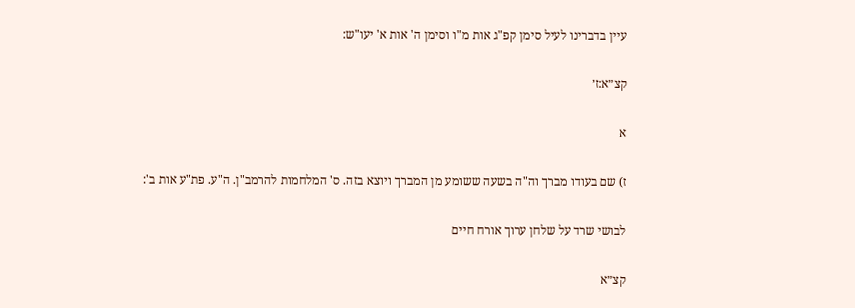עיין בדברינו לעיל סימן קפ"ג אות מ"ו וסימן ה' אות א' יעו"ש:

קצ״א:ז׳

א

ז) שם בעודו מברך וה"ה בשעה ששומע מן המברך ויוצא בזה. ס' המלחמות להרמב"ן. ה"ע. פת"ע אות ב':

לבושי שרד על שלחן ערוך אורח חיים

קצ״א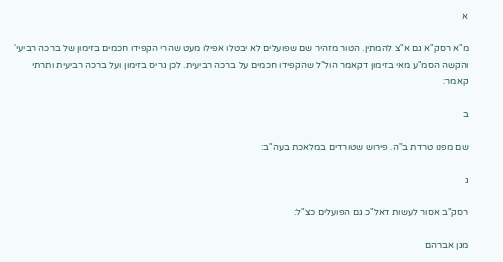א

מ"א רסק"א גם א"צ להמתין. הטור מזהיר שם שפועלים לא יבטלו אפילו מעט שהרי הקפידו חכמים בזימון של ברכה רביעי' והקשה הסמ"ע מאי בזימון דקאמר הול"ל שהקפידו חכמים על ברכה רביעית. לכן גריס בזימון ועל ברכה רביעית ותרתי קאמר:

ב

שם מפנו טרדת ב"ה. פירוש שטורדים במלאכת בעה"ב:

ג

רסק"ב אסור לעשות דאל"כ גם הפועלים כצ"ל:

מגן אברהם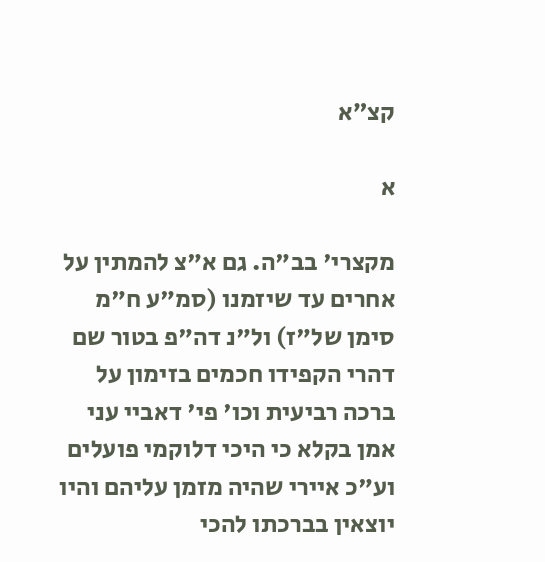קצ״א

א

מקצרי' בב"ה. גם א"צ להמתין על אחרים עד שיזמנו (סמ"ע ח"מ סימן של"ז) ול"נ דה"פ בטור שם דהרי הקפידו חכמים בזימון על ברכה רביעית וכו' פי' דאביי עני אמן בקלא כי היכי דלוקמי פועלים וע"כ איירי שהיה מזמן עליהם והיו יוצאין בברכתו להכי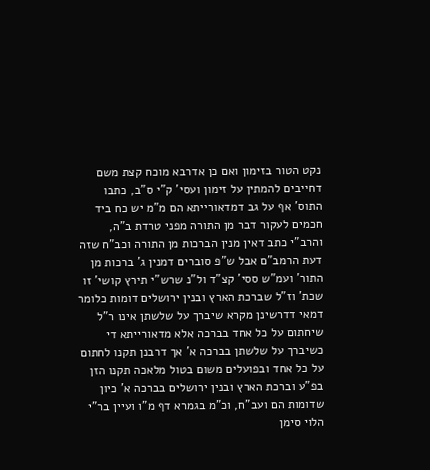נקט הטור בזימון ואם כן אדרבא מוכח קצת משם דחייבים להמתין על זימון ועסי' ק"י ס"ב, כתבו התוס' אף על גב דמדאורייתא הם מ"מ יש כח ביד חכמים לעקור דבר מן התורה מפני טרדת ב"ה, והרב"י כתב דאין מנין הברכות מן התורה וכב"ח שזה דעת הרמב"ם אבל ש"פ סוברים דמנין ג' ברכות מן התור' ועמ"ש ססי' קצ"ד ול"נ שרש"י תירץ קושי' זו שכת' וז"ל שברכת הארץ ובנין ירושלים דומות כלומר דמאי דדרשינן מקרא שיברך על שלשתן אינו ר"ל שיחתום על כל אחד בברכה אלא מדאורייתא די כשיברך על שלשתן בברכה א' אך דרבנן תקנו לחתום על כל אחד ובפועלים משום בטול מלאכה תקנו הזן בפ"ע וברכת הארץ ובנין ירושלים בברכה א' כיון שדומות הם ועב"ח, וכ"מ בגמרא דף מ"ו ועיין בר"י הלוי סימן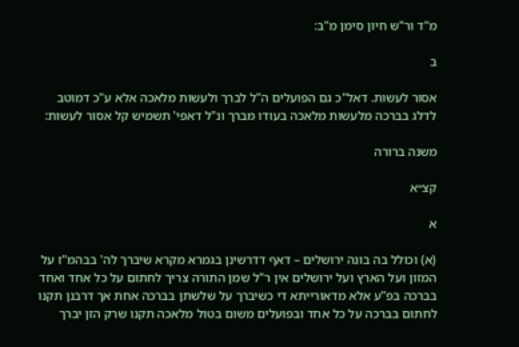מ"ד ור"ש חיון סימן מ"ב:

ב

אסור לעשות. דאל"כ גם הפועלים ה"ל לברך ולעשות מלאכה אלא ע"כ דמוטב לדלג בברכה מלעשות מלאכה בעודו מברך ונ"ל דאפי' תשמיש קל אסור לעשות:

משנה ברורה

קצ״א

א

(א) וכולל בה בונה ירושלים – דאף דדרשינן בגמרא מקרא שיברך לה' בבהמ"ז על המזון ועל הארץ ועל ירושלים אין ר"ל שמן התורה צריך לחתום על כל אחד ואחד בברכה בפ"ע אלא מדאורייתא די כשיברך על שלשתן בברכה אחת אך דרבנן תקנו לחתום בברכה על כל אחד ובפועלים משום בטול מלאכה תקנו שרק הזן יברך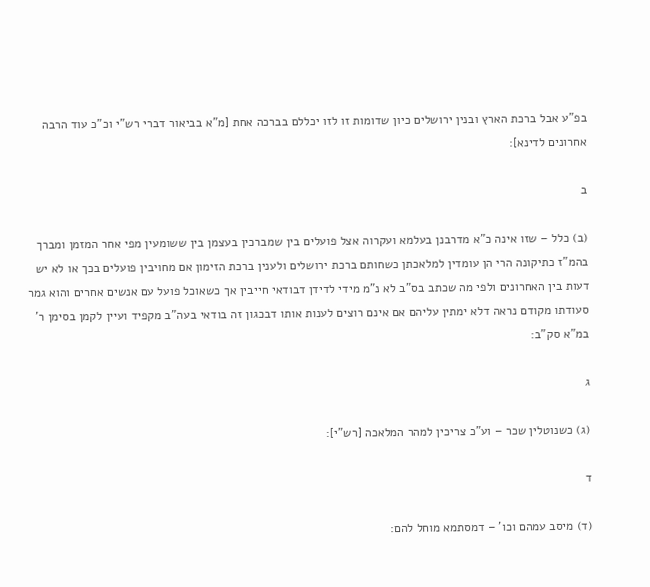בפ"ע אבל ברכת הארץ ובנין ירושלים כיון שדומות זו לזו יכללם בברכה אחת [מ"א בביאור דברי רש"י וכ"כ עוד הרבה אחרונים לדינא]:

ב

(ב) כלל – שזו אינה כ"א מדרבנן בעלמא ועקרוה אצל פועלים בין שמברכין בעצמן בין ששומעין מפי אחר המזמן ומברך בהמ"ז כתיקונה הרי הן עומדין למלאכתן כשחותם ברכת ירושלים ולענין ברכת הזימון אם מחויבין פועלים בכך או לא יש דעות בין האחרונים ולפי מה שכתב בס"ב לא נ"מ מידי לדידן דבודאי חייבין אך כשאוכל פועל עם אנשים אחרים והוא גמר סעודתו מקודם נראה דלא ימתין עליהם אם אינם רוצים לענות אותו דבכגון זה בודאי בעה"ב מקפיד ועיין לקמן בסימן ר' במ"א סק"ב:

ג

(ג) כשנוטלין שכר – וע"כ צריכין למהר המלאכה [רש"י]:

ד

(ד) מיסב עמהם וכו' – דמסתמא מוחל להם: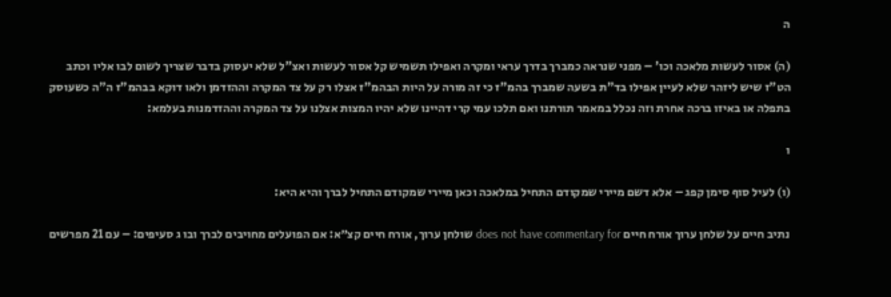ה

(ה) אסור לעשות מלאכה וכו' – מפני שנראה כמברך בדרך עראי ומקרה ואפילו תשמיש קל אסור לעשות ואצ"ל שלא יעסוק בדבר שצריך לשום לבו אליו וכתב הט"ז שיש ליזהר שלא לעיין אפילו בד"ת בשעה שמברך בהמ"ז כי זה מורה על היות הבהמ"ז אצלו רק על צד המקרה וההזדמן ולאו דוקא בבהמ"ז ה"ה כשעוסק בתפלה או באיזו ברכה אחרת וזה נכלל במאמר תורתנו ואם תלכו עמי קרי דהיינו שלא יהיו המצות אצלנו על צד המקרה וההזדמנות בעלמא:

ו

(ו) לעיל סוף סימן קפג – אלא דשם מיירי שמקודם התחיל במלאכה וכאן מיירי שמקודם התחיל לברך והיא היא:

נתיב חיים על שלחן ערוך אורח חיים does not have commentary for שולחן ערוך, אורח חיים קצ״א: אם הפועלים מחויבים לברך ובו ג סעיפים: – עם 21 מפרשים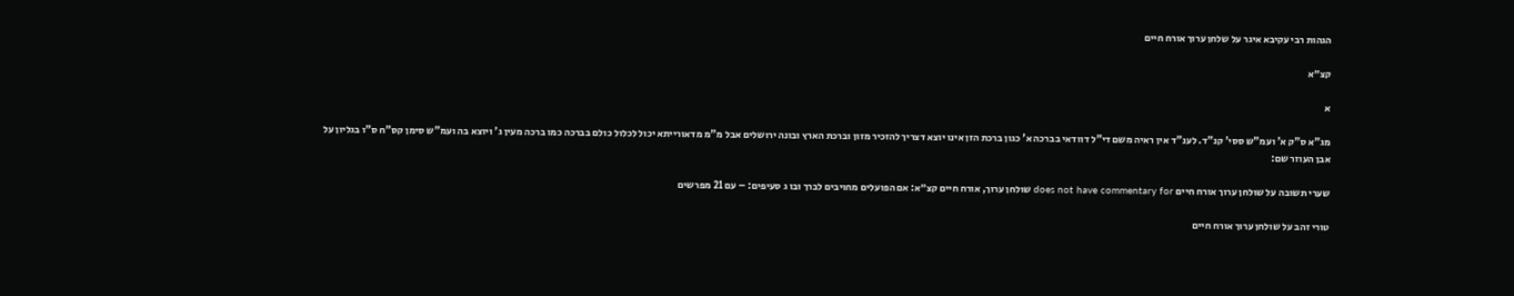הגהות רבי עקיבא איגר על שלחן ערוך אורח חיים

קצ״א

א

מג"א ס"ק א' ועמ"ש ססי' קנ"ד. לענ"ד אין ראיה משם די"ל דוודאי בברכה א' כגון ברכת הזן אינו יוצא דצריך להזכיר מזון וברכת הארץ ובונה ירושלים אבל מ"מ מדאורייתא יכול לכלול כולם בברכה כמו ברכה מעין ג' ויוצא בה ועמ"ש סימן קס"ח ס"ו בגליון על אבן העוזר שם:

שערי תשובה על שולחן ערוך אורח חיים does not have commentary for שולחן ערוך, אורח חיים קצ״א: אם הפועלים מחויבים לברך ובו ג סעיפים: – עם 21 מפרשים

טורי זהב על שולחן ערוך אורח חיים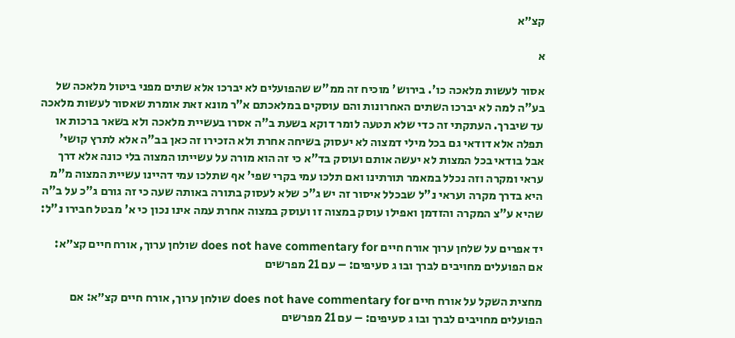קצ״א

א

אסור לעשות מלאכה כו'. בירוש' מוכיח זה ממ"ש שהפועלים לא יברכו אלא שתים מפני ביטול מלאכה של בע"ה למה לא יברכו השתים האחרונות והם עוסקים במלאכתם א"ר מונא זאת אומרת שאסור לעשות מלאכה עד שיברך. העתקתי זה כדי שלא תטעה לומר דוקא בשעת ב"ה אסרו בעשיית מלאכה ולא בשאר ברכות או תפלה אלא דודאי גם בכל מילי דמצוה לא יעסוק בשיחה אחרת ולא הזכירו זה כאן בב"ה אלא לתרץ קושי' אבל בודאי בכל המצות לא יעשה אותם ועוסק בד"א כי זה הוא מורה על עשייתו המצוה בלי כונה אלא דרך עראי ומקרה וזה נכלל במאמר תורתינו ואם תלכו עמי בקרי שפי' אף שתלכו עמי דהיינו עשיית המצוה מ"מ היא בדרך מקרה ועראי נ"ל שבכלל איסור זה יש ג"כ שלא לעסוק בתורה באותה שעה כי זה גורם ג"כ על ב"ה שהיא ע"צ המקרה והזדמן ואפילו עוסק במצוה זו ועוסק במצוה אחרת עמה אינו נכון כי א' מבטל חבירו נ"ל:

יד אפרים על שלחן ערוך אורח חיים does not have commentary for שולחן ערוך, אורח חיים קצ״א: אם הפועלים מחויבים לברך ובו ג סעיפים: – עם 21 מפרשים

מחצית השקל על אורח חיים does not have commentary for שולחן ערוך, אורח חיים קצ״א: אם הפועלים מחויבים לברך ובו ג סעיפים: – עם 21 מפרשים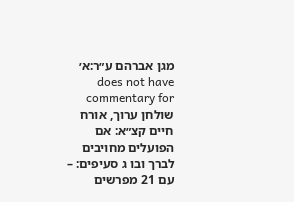מגן אברהם ע״ר:א׳ does not have commentary for שולחן ערוך, אורח חיים קצ״א: אם הפועלים מחויבים לברך ובו ג סעיפים: – עם 21 מפרשים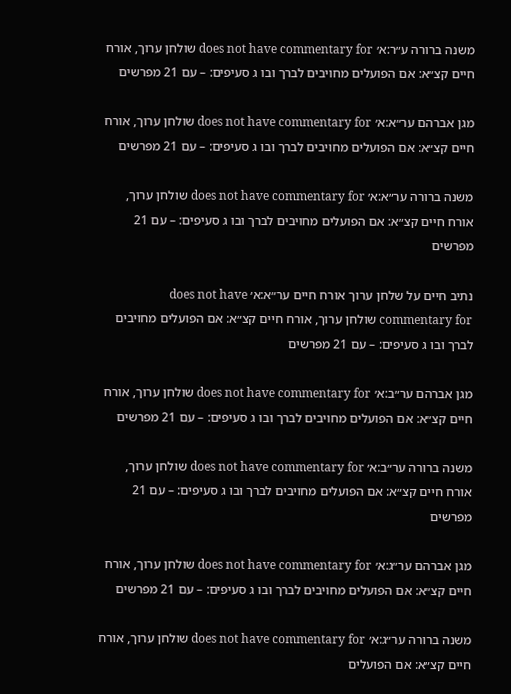משנה ברורה ע״ר:א׳ does not have commentary for שולחן ערוך, אורח חיים קצ״א: אם הפועלים מחויבים לברך ובו ג סעיפים: – עם 21 מפרשים

מגן אברהם ער״א:א׳ does not have commentary for שולחן ערוך, אורח חיים קצ״א: אם הפועלים מחויבים לברך ובו ג סעיפים: – עם 21 מפרשים

משנה ברורה ער״א:א׳ does not have commentary for שולחן ערוך, אורח חיים קצ״א: אם הפועלים מחויבים לברך ובו ג סעיפים: – עם 21 מפרשים

נתיב חיים על שלחן ערוך אורח חיים ער״א:א׳ does not have commentary for שולחן ערוך, אורח חיים קצ״א: אם הפועלים מחויבים לברך ובו ג סעיפים: – עם 21 מפרשים

מגן אברהם ער״ב:א׳ does not have commentary for שולחן ערוך, אורח חיים קצ״א: אם הפועלים מחויבים לברך ובו ג סעיפים: – עם 21 מפרשים

משנה ברורה ער״ב:א׳ does not have commentary for שולחן ערוך, אורח חיים קצ״א: אם הפועלים מחויבים לברך ובו ג סעיפים: – עם 21 מפרשים

מגן אברהם ער״ג:א׳ does not have commentary for שולחן ערוך, אורח חיים קצ״א: אם הפועלים מחויבים לברך ובו ג סעיפים: – עם 21 מפרשים

משנה ברורה ער״ג:א׳ does not have commentary for שולחן ערוך, אורח חיים קצ״א: אם הפועלים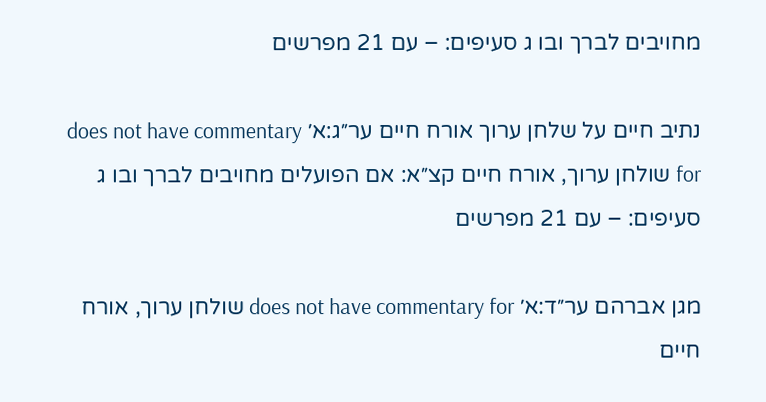מחויבים לברך ובו ג סעיפים: – עם 21 מפרשים

נתיב חיים על שלחן ערוך אורח חיים ער״ג:א׳ does not have commentary for שולחן ערוך, אורח חיים קצ״א: אם הפועלים מחויבים לברך ובו ג סעיפים: – עם 21 מפרשים

מגן אברהם ער״ד:א׳ does not have commentary for שולחן ערוך, אורח חיים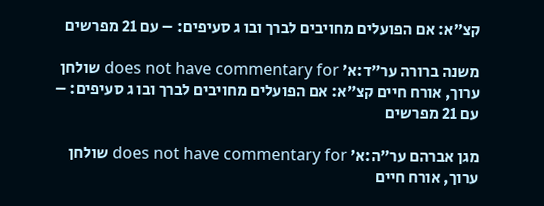קצ״א: אם הפועלים מחויבים לברך ובו ג סעיפים: – עם 21 מפרשים

משנה ברורה ער״ד:א׳ does not have commentary for שולחן ערוך, אורח חיים קצ״א: אם הפועלים מחויבים לברך ובו ג סעיפים: – עם 21 מפרשים

מגן אברהם ער״ה:א׳ does not have commentary for שולחן ערוך, אורח חיים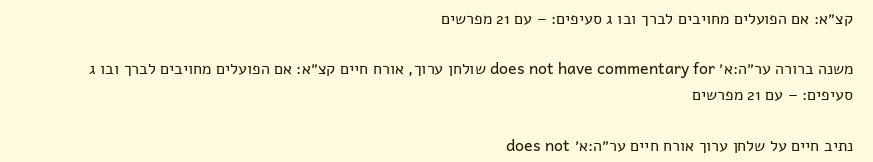קצ״א: אם הפועלים מחויבים לברך ובו ג סעיפים: – עם 21 מפרשים

משנה ברורה ער״ה:א׳ does not have commentary for שולחן ערוך, אורח חיים קצ״א: אם הפועלים מחויבים לברך ובו ג סעיפים: – עם 21 מפרשים

נתיב חיים על שלחן ערוך אורח חיים ער״ה:א׳ does not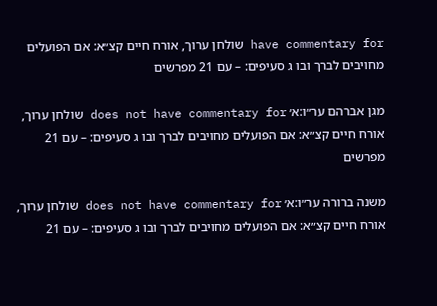have commentary for שולחן ערוך, אורח חיים קצ״א: אם הפועלים מחויבים לברך ובו ג סעיפים: – עם 21 מפרשים

מגן אברהם ער״ו:א׳ does not have commentary for שולחן ערוך, אורח חיים קצ״א: אם הפועלים מחויבים לברך ובו ג סעיפים: – עם 21 מפרשים

משנה ברורה ער״ו:א׳ does not have commentary for שולחן ערוך, אורח חיים קצ״א: אם הפועלים מחויבים לברך ובו ג סעיפים: – עם 21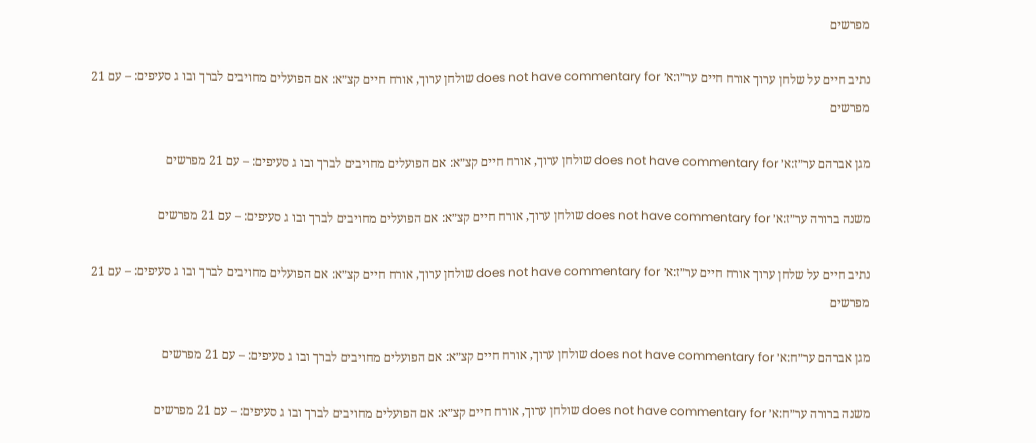מפרשים

נתיב חיים על שלחן ערוך אורח חיים ער״ו:א׳ does not have commentary for שולחן ערוך, אורח חיים קצ״א: אם הפועלים מחויבים לברך ובו ג סעיפים: – עם 21 מפרשים

מגן אברהם ער״ז:א׳ does not have commentary for שולחן ערוך, אורח חיים קצ״א: אם הפועלים מחויבים לברך ובו ג סעיפים: – עם 21 מפרשים

משנה ברורה ער״ז:א׳ does not have commentary for שולחן ערוך, אורח חיים קצ״א: אם הפועלים מחויבים לברך ובו ג סעיפים: – עם 21 מפרשים

נתיב חיים על שלחן ערוך אורח חיים ער״ז:א׳ does not have commentary for שולחן ערוך, אורח חיים קצ״א: אם הפועלים מחויבים לברך ובו ג סעיפים: – עם 21 מפרשים

מגן אברהם ער״ח:א׳ does not have commentary for שולחן ערוך, אורח חיים קצ״א: אם הפועלים מחויבים לברך ובו ג סעיפים: – עם 21 מפרשים

משנה ברורה ער״ח:א׳ does not have commentary for שולחן ערוך, אורח חיים קצ״א: אם הפועלים מחויבים לברך ובו ג סעיפים: – עם 21 מפרשים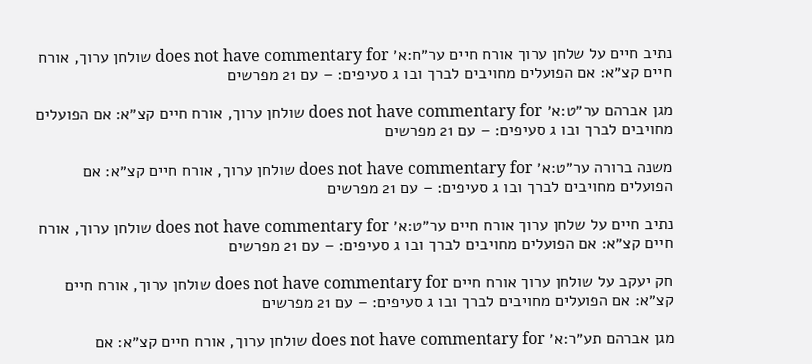נתיב חיים על שלחן ערוך אורח חיים ער״ח:א׳ does not have commentary for שולחן ערוך, אורח חיים קצ״א: אם הפועלים מחויבים לברך ובו ג סעיפים: – עם 21 מפרשים

מגן אברהם ער״ט:א׳ does not have commentary for שולחן ערוך, אורח חיים קצ״א: אם הפועלים מחויבים לברך ובו ג סעיפים: – עם 21 מפרשים

משנה ברורה ער״ט:א׳ does not have commentary for שולחן ערוך, אורח חיים קצ״א: אם הפועלים מחויבים לברך ובו ג סעיפים: – עם 21 מפרשים

נתיב חיים על שלחן ערוך אורח חיים ער״ט:א׳ does not have commentary for שולחן ערוך, אורח חיים קצ״א: אם הפועלים מחויבים לברך ובו ג סעיפים: – עם 21 מפרשים

חק יעקב על שולחן ערוך אורח חיים does not have commentary for שולחן ערוך, אורח חיים קצ״א: אם הפועלים מחויבים לברך ובו ג סעיפים: – עם 21 מפרשים

מגן אברהם תע״ר:א׳ does not have commentary for שולחן ערוך, אורח חיים קצ״א: אם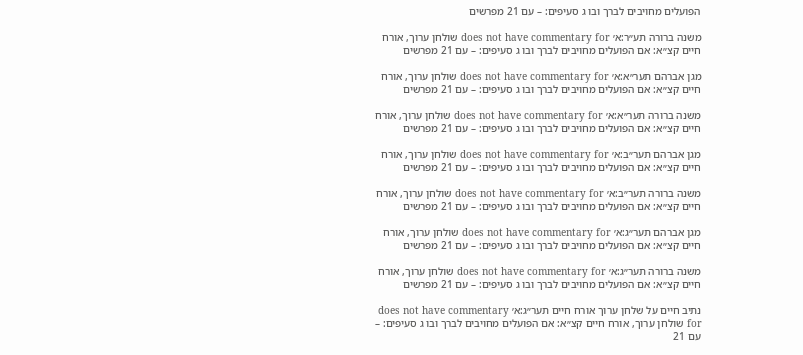הפועלים מחויבים לברך ובו ג סעיפים: – עם 21 מפרשים

משנה ברורה תע״ר:א׳ does not have commentary for שולחן ערוך, אורח חיים קצ״א: אם הפועלים מחויבים לברך ובו ג סעיפים: – עם 21 מפרשים

מגן אברהם תער״א:א׳ does not have commentary for שולחן ערוך, אורח חיים קצ״א: אם הפועלים מחויבים לברך ובו ג סעיפים: – עם 21 מפרשים

משנה ברורה תער״א:א׳ does not have commentary for שולחן ערוך, אורח חיים קצ״א: אם הפועלים מחויבים לברך ובו ג סעיפים: – עם 21 מפרשים

מגן אברהם תער״ב:א׳ does not have commentary for שולחן ערוך, אורח חיים קצ״א: אם הפועלים מחויבים לברך ובו ג סעיפים: – עם 21 מפרשים

משנה ברורה תער״ב:א׳ does not have commentary for שולחן ערוך, אורח חיים קצ״א: אם הפועלים מחויבים לברך ובו ג סעיפים: – עם 21 מפרשים

מגן אברהם תער״ג:א׳ does not have commentary for שולחן ערוך, אורח חיים קצ״א: אם הפועלים מחויבים לברך ובו ג סעיפים: – עם 21 מפרשים

משנה ברורה תער״ג:א׳ does not have commentary for שולחן ערוך, אורח חיים קצ״א: אם הפועלים מחויבים לברך ובו ג סעיפים: – עם 21 מפרשים

נתיב חיים על שלחן ערוך אורח חיים תער״ג:א׳ does not have commentary for שולחן ערוך, אורח חיים קצ״א: אם הפועלים מחויבים לברך ובו ג סעיפים: – עם 21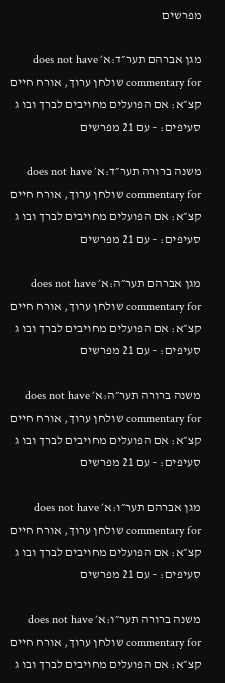מפרשים

מגן אברהם תער״ד:א׳ does not have commentary for שולחן ערוך, אורח חיים קצ״א: אם הפועלים מחויבים לברך ובו ג סעיפים: – עם 21 מפרשים

משנה ברורה תער״ד:א׳ does not have commentary for שולחן ערוך, אורח חיים קצ״א: אם הפועלים מחויבים לברך ובו ג סעיפים: – עם 21 מפרשים

מגן אברהם תער״ה:א׳ does not have commentary for שולחן ערוך, אורח חיים קצ״א: אם הפועלים מחויבים לברך ובו ג סעיפים: – עם 21 מפרשים

משנה ברורה תער״ה:א׳ does not have commentary for שולחן ערוך, אורח חיים קצ״א: אם הפועלים מחויבים לברך ובו ג סעיפים: – עם 21 מפרשים

מגן אברהם תער״ו:א׳ does not have commentary for שולחן ערוך, אורח חיים קצ״א: אם הפועלים מחויבים לברך ובו ג סעיפים: – עם 21 מפרשים

משנה ברורה תער״ו:א׳ does not have commentary for שולחן ערוך, אורח חיים קצ״א: אם הפועלים מחויבים לברך ובו ג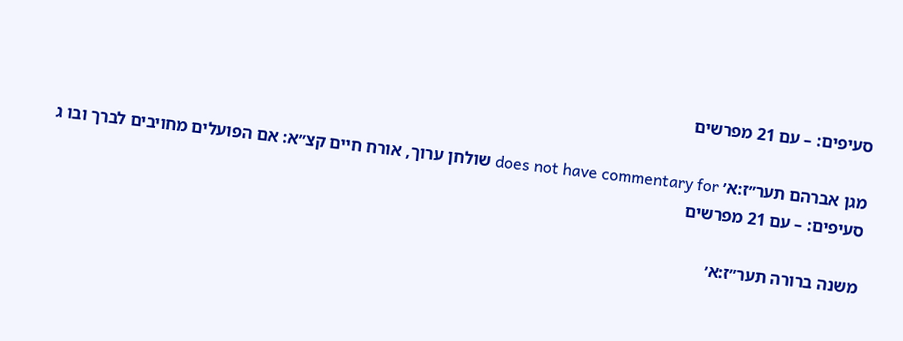סעיפים: – עם 21 מפרשים

מגן אברהם תער״ז:א׳ does not have commentary for שולחן ערוך, אורח חיים קצ״א: אם הפועלים מחויבים לברך ובו ג סעיפים: – עם 21 מפרשים

משנה ברורה תער״ז:א׳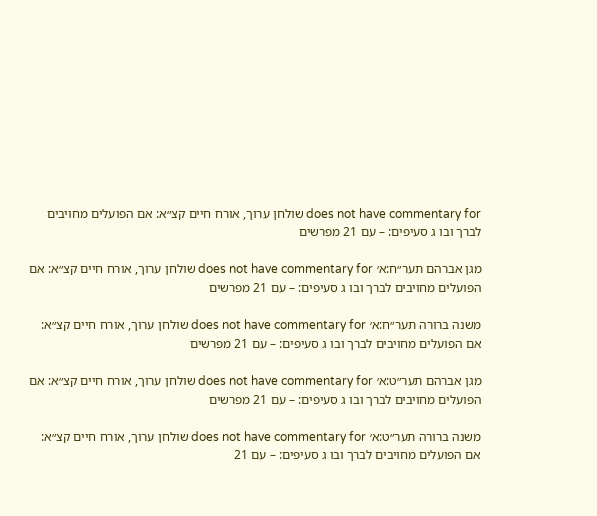does not have commentary for שולחן ערוך, אורח חיים קצ״א: אם הפועלים מחויבים לברך ובו ג סעיפים: – עם 21 מפרשים

מגן אברהם תער״ח:א׳ does not have commentary for שולחן ערוך, אורח חיים קצ״א: אם הפועלים מחויבים לברך ובו ג סעיפים: – עם 21 מפרשים

משנה ברורה תער״ח:א׳ does not have commentary for שולחן ערוך, אורח חיים קצ״א: אם הפועלים מחויבים לברך ובו ג סעיפים: – עם 21 מפרשים

מגן אברהם תער״ט:א׳ does not have commentary for שולחן ערוך, אורח חיים קצ״א: אם הפועלים מחויבים לברך ובו ג סעיפים: – עם 21 מפרשים

משנה ברורה תער״ט:א׳ does not have commentary for שולחן ערוך, אורח חיים קצ״א: אם הפועלים מחויבים לברך ובו ג סעיפים: – עם 21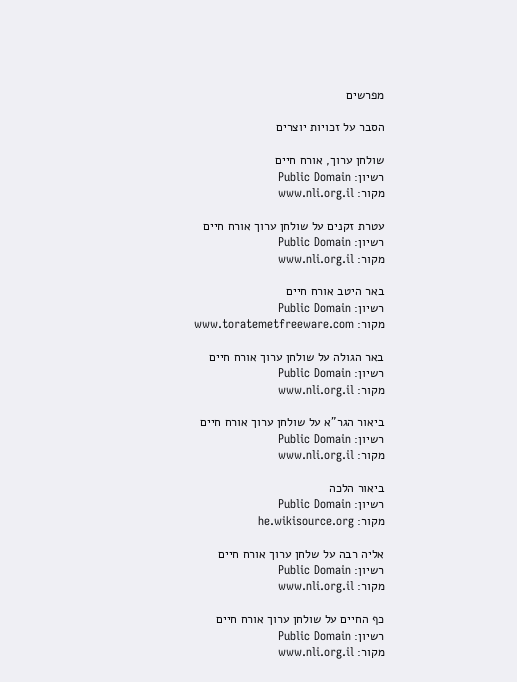מפרשים

הסבר על זכויות יוצרים

שולחן ערוך, אורח חיים
רשיון: Public Domain
מקור: www.nli.org.il

עטרת זקנים על שולחן ערוך אורח חיים
רשיון: Public Domain
מקור: www.nli.org.il

באר היטב אורח חיים
רשיון: Public Domain
מקור: www.toratemetfreeware.com

באר הגולה על שולחן ערוך אורח חיים
רשיון: Public Domain
מקור: www.nli.org.il

ביאור הגר"א על שולחן ערוך אורח חיים
רשיון: Public Domain
מקור: www.nli.org.il

ביאור הלכה
רשיון: Public Domain
מקור: he.wikisource.org

אליה רבה על שלחן ערוך אורח חיים
רשיון: Public Domain
מקור: www.nli.org.il

כף החיים על שולחן ערוך אורח חיים
רשיון: Public Domain
מקור: www.nli.org.il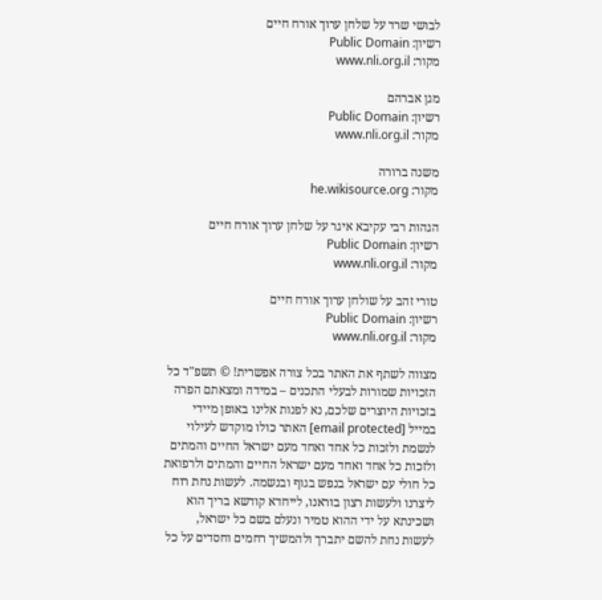לבושי שרד על שלחן ערוך אורח חיים
רשיון: Public Domain
מקור: www.nli.org.il

מגן אברהם
רשיון: Public Domain
מקור: www.nli.org.il

משנה ברורה
מקור: he.wikisource.org

הגהות רבי עקיבא איגר על שלחן ערוך אורח חיים
רשיון: Public Domain
מקור: www.nli.org.il

טורי זהב על שולחן ערוך אורח חיים
רשיון: Public Domain
מקור: www.nli.org.il

מצווה לשתף את האתר בכל צורה אפשרית! © תשפ"ד כל הזכויות שמורות לבעלי התכנים – במידה ומצאתם הפרה בזכויות היוצרים שלכם, נא לפנות אלינו באופן מיידי במייל [email protected] האתר כולו מוקדש לעילוי לנשמת ולזכות כל אחד ואחד מעם ישראל החיים והמתים ולזכות כל אחד ואחד מעם ישראל החיים והמתים ולרפואת כל חולי עם ישראל בנפש בגוף ובנשמה. לעשות נחת רוח ליצרנו ולעשות רצון בוראנו, לייחדא קודשא בריך הוא ושכינתא על ידי ההוא טמיר ונעלם בשם כל ישראל, לעשות נחת להשם יתברך ולהמשיך רחמים וחסדים על כל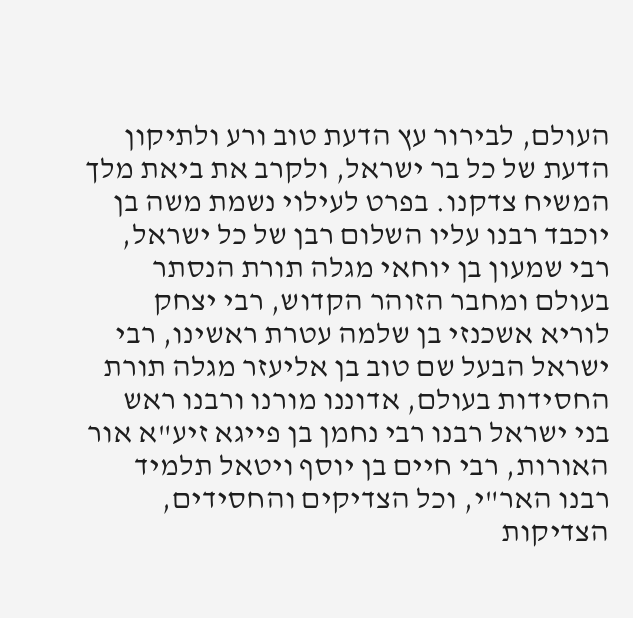העולם, לבירור עץ הדעת טוב ורע ולתיקון הדעת של כל בר ישראל, ולקרב את ביאת מלך המשיח צדקנו. בפרט לעילוי נשמת משה בן יוכבד רבנו עליו השלום רבן של כל ישראל, רבי שמעון בן יוחאי מגלה תורת הנסתר בעולם ומחבר הזוהר הקדוש, רבי יצחק לוריא אשכנזי בן שלמה עטרת ראשינו, רבי ישראל הבעל שם טוב בן אליעזר מגלה תורת החסידות בעולם, אדוננו מורנו ורבנו ראש בני ישראל רבנו רבי נחמן בן פייגא זיע"א אור האורות, רבי חיים בן יוסף ויטאל תלמיד רבנו האר"י, וכל הצדיקים והחסידים, הצדיקות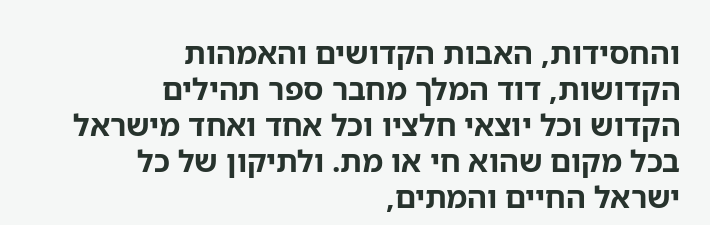והחסידות, האבות הקדושים והאמהות הקדושות, דוד המלך מחבר ספר תהילים הקדוש וכל יוצאי חלציו וכל אחד ואחד מישראל בכל מקום שהוא חי או מת. ולתיקון של כל ישראל החיים והמתים,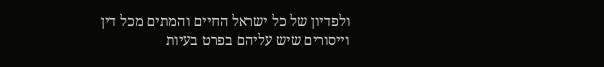ולפדיון של כל ישראל החיים והמתים מכל דין וייסורים שיש עליהם בפרט בעיות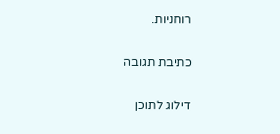רוחניות.

כתיבת תגובה

דילוג לתוכן